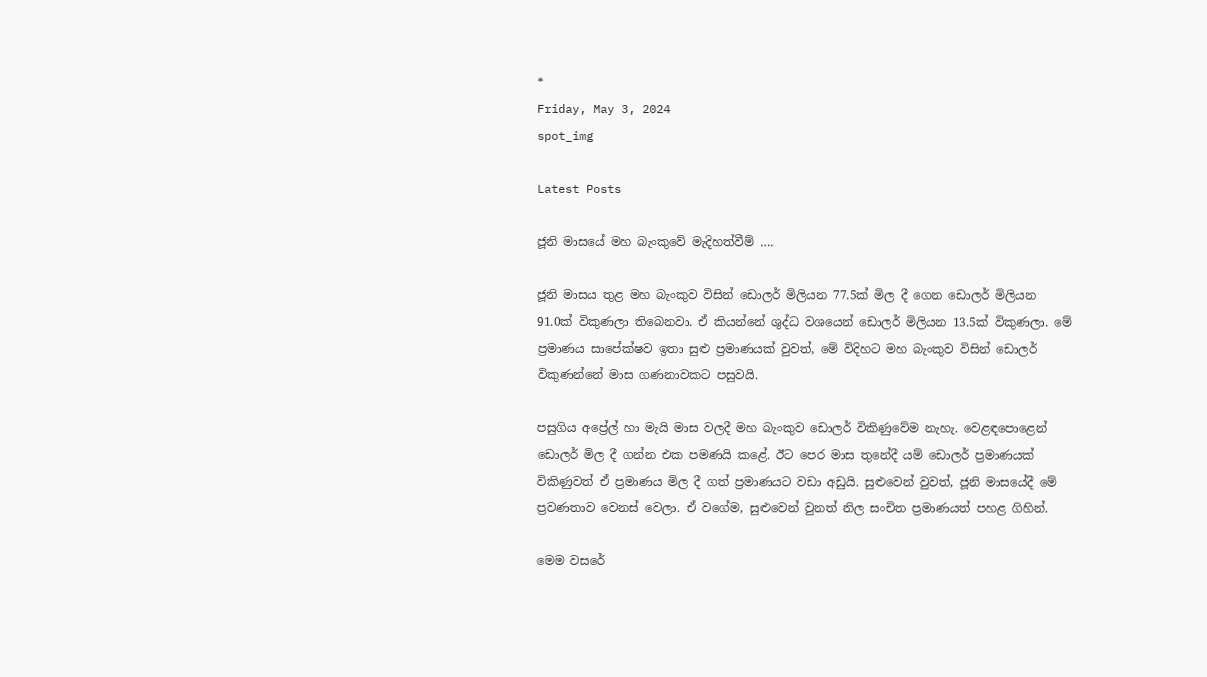*
Friday, May 3, 2024
spot_img

Latest Posts

ජූනි මාසයේ මහ බැංකුවේ මැදිහත්වීම් ….

ජූනි මාසය තුළ මහ බැංකුව විසින් ඩොලර් මිලියන 77.5ක් මිල දී ගෙන ඩොලර් මිලියන 91.0ක් විකුණලා තිබෙනවා. ඒ කියන්නේ ශුද්ධ වශයෙන් ඩොලර් මිලියන 13.5ක් විකුණලා. මේ ප්‍රමාණය සාපේක්ෂව ඉතා සුළු ප්‍රමාණයක් වුවත්, මේ විදිහට මහ බැංකුව විසින් ඩොලර් විකුණන්නේ මාස ගණනාවකට පසුවයි.

පසුගිය අප්‍රේල් හා මැයි මාස වලදී මහ බැංකුව ඩොලර් විකිණුවේම නැහැ. වෙළඳපොළෙන් ඩොලර් මිල දී ගන්න එක පමණයි කළේ. ඊට පෙර මාස තුනේදී යම් ඩොලර් ප්‍රමාණයක් විකිණුවත් ඒ ප්‍රමාණය මිල දී ගත් ප්‍රමාණයට වඩා අඩුයි. සුළුවෙන් වුවත්, ජූනි මාසයේදී මේ ප්‍රවණතාව වෙනස් වෙලා. ඒ වගේම, සුළුවෙන් වුනත් නිල සංචිත ප්‍රමාණයත් පහළ ගිහින්.

මෙම වසරේ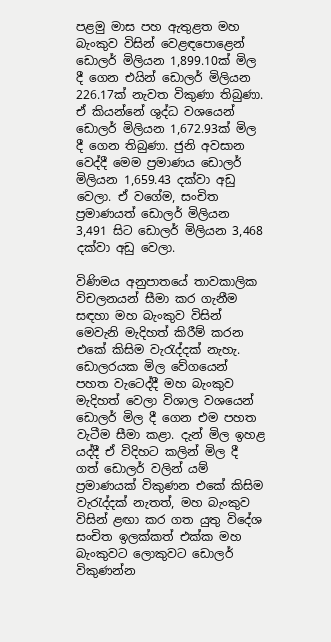පළමු මාස පහ ඇතුළත මහ බැංකුව විසින් වෙළඳපොළෙන් ඩොලර් මිලියන 1,899.10ක් මිල දී ගෙන එයින් ඩොලර් මිලියන 226.17ක් නැවත විකුණා තිබුණා. ඒ කියන්නේ ශුද්ධ වශයෙන් ඩොලර් මිලියන 1,672.93ක් මිල දී ගෙන තිබුණා. ජුනි අවසාන වෙද්දී මෙම ප්‍රමාණය ඩොලර් මිලියන 1,659.43 දක්වා අඩු වෙලා. ඒ වගේම, සංචිත ප්‍රමාණයත් ඩොලර් මිලියන 3,491 සිට ඩොලර් මිලියන 3,468 දක්වා අඩු වෙලා.

විණිමය අනුපාතයේ තාවකාලික විචලනයන් සීමා කර ගැනීම සඳහා මහ බැංකුව විසින් මෙවැනි මැදිහත් කිරීම් කරන එකේ කිසිම වැරැද්දක් නැහැ. ඩොලරයක මිල වේගයෙන් පහත වැටෙද්දී මහ බැංකුව මැදිහත් වෙලා විශාල වශයෙන් ඩොලර් මිල දී ගෙන එම පහත වැටීම සීමා කළා. දැන් මිල ඉහළ යද්දී ඒ විදිහට කලින් මිල දී ගත් ඩොලර් වලින් යම් ප්‍රමාණයක් විකුණන එකේ කිසිම වැරැද්දක් නැතත්, මහ බැංකුව විසින් ළඟා කර ගත යුතු විදේශ සංචිත ඉලක්කත් එක්ක මහ බැංකුවට ලොකුවට ඩොලර් විකුණන්න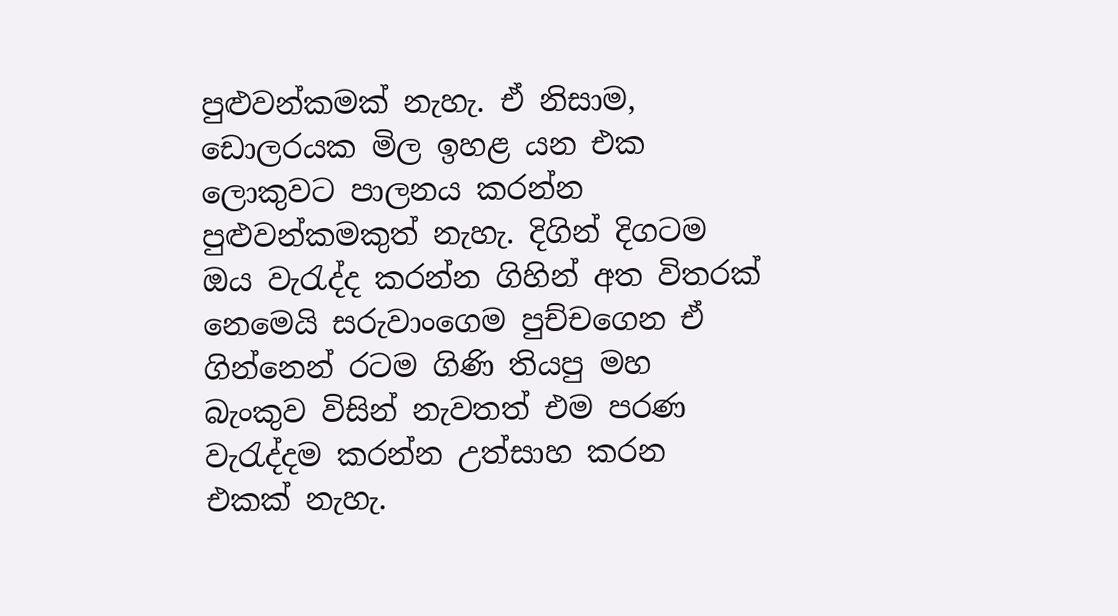පුළුවන්කමක් නැහැ. ඒ නිසාම, ඩොලරයක මිල ඉහළ යන එක ලොකුවට පාලනය කරන්න පුළුවන්කමකුත් නැහැ. දිගින් දිගටම ඔය වැරැද්ද කරන්න ගිහින් අත විතරක් නෙමෙයි සරුවාංගෙම පුච්චගෙන ඒ ගින්නෙන් රටම ගිණි තියපු මහ බැංකුව විසින් නැවතත් එම පරණ වැරැද්දම කරන්න උත්සාහ කරන එකක් නැහැ.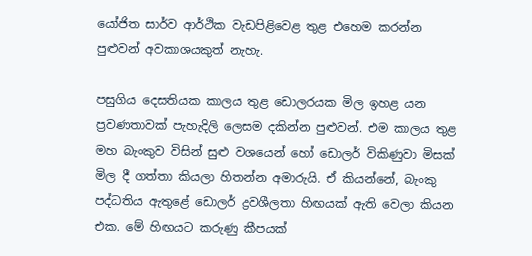යෝජිත සාර්ව ආර්ථික වැඩපිළිවෙළ තුළ එහෙම කරන්න පුළුවන් අවකාශයකුත් නැහැ.

පසුගිය දෙසතියක කාලය තුළ ඩොලරයක මිල ඉහළ යන ප්‍රවණතාවක් පැහැදිලි ලෙසම දකින්න පුළුවන්. එම කාලය තුළ මහ බැංකුව විසින් සුළු වශයෙන් හෝ ඩොලර් විකිණුවා මිසක් මිල දී ගත්තා කියලා හිතන්න අමාරුයි. ඒ කියන්නේ, බැංකු පද්ධතිය ඇතුළේ ඩොලර් ද්‍රවශීලතා හිඟයක් ඇති වෙලා කියන එක. මේ හිඟයට කරුණු කීපයක්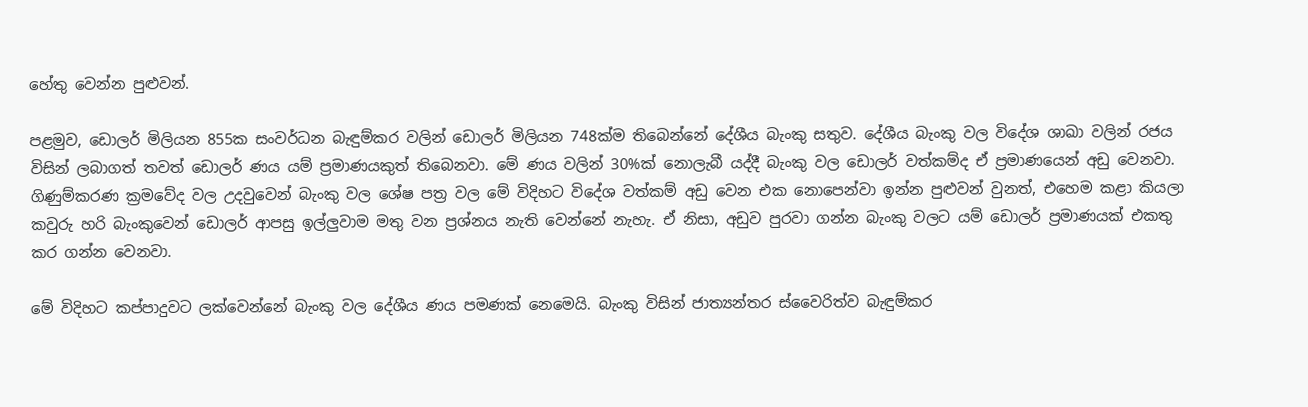හේතු වෙන්න පුළුවන්.

පළමුව, ඩොලර් මිලියන 855ක සංවර්ධන බැඳුම්කර වලින් ඩොලර් මිලියන 748ක්ම තිබෙන්නේ දේශීය බැංකු සතුව. දේශීය බැංකු වල විදේශ ශාඛා වලින් රජය විසින් ලබාගත් තවත් ඩොලර් ණය යම් ප්‍රමාණයකුත් තිබෙනවා. මේ ණය වලින් 30%ක් නොලැබී යද්දී බැංකු වල ඩොලර් වත්කම්ද ඒ ප්‍රමාණයෙන් අඩු වෙනවා. ගිණුම්කරණ ක්‍රමවේද වල උදවුවෙන් බැංකු වල ශේෂ පත්‍ර වල මේ විදිහට විදේශ වත්කම් අඩු වෙන එක නොපෙන්වා ඉන්න පුළුවන් වුනත්, එහෙම කළා කියලා කවුරු හරි බැංකුවෙන් ඩොලර් ආපසු ඉල්ලුවාම මතු වන ප්‍රශ්නය නැති වෙන්නේ නැහැ. ඒ නිසා, අඩුව පුරවා ගන්න බැංකු වලට යම් ඩොලර් ප්‍රමාණයක් එකතු කර ගන්න වෙනවා.

මේ විදිහට කප්පාදුවට ලක්වෙන්නේ බැංකු වල දේශීය ණය පමණක් නෙමෙයි. බැංකු විසින් ජාත්‍යන්තර ස්වෛරිත්ව බැඳුම්කර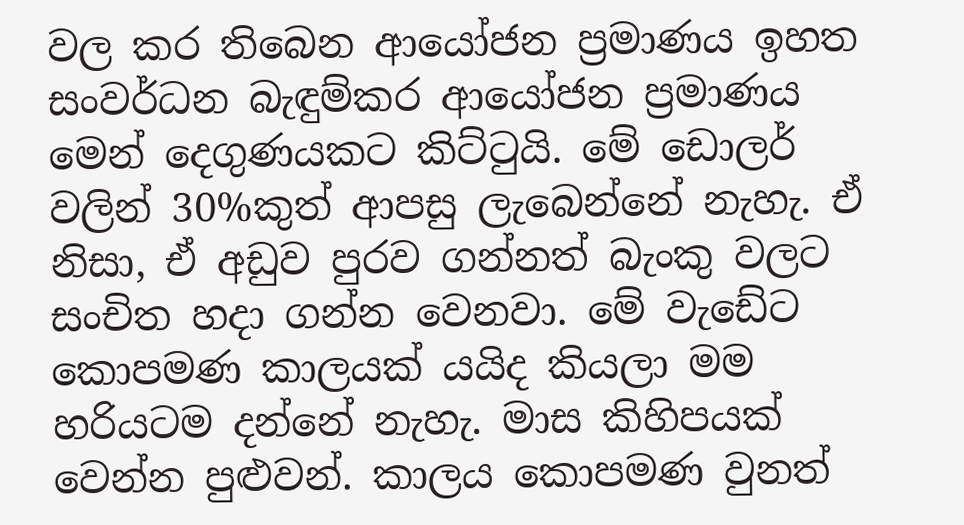වල කර තිබෙන ආයෝජන ප්‍රමාණය ඉහත සංවර්ධන බැඳුම්කර ආයෝජන ප්‍රමාණය මෙන් දෙගුණයකට කිට්ටුයි. මේ ඩොලර් වලින් 30%කුත් ආපසු ලැබෙන්නේ නැහැ. ඒ නිසා, ඒ අඩුව පුරව ගන්නත් බැංකු වලට සංචිත හදා ගන්න වෙනවා. මේ වැඩේට කොපමණ කාලයක් යයිද කියලා මම හරියටම දන්නේ නැහැ. මාස කිහිපයක් වෙන්න පුළුවන්. කාලය කොපමණ වුනත්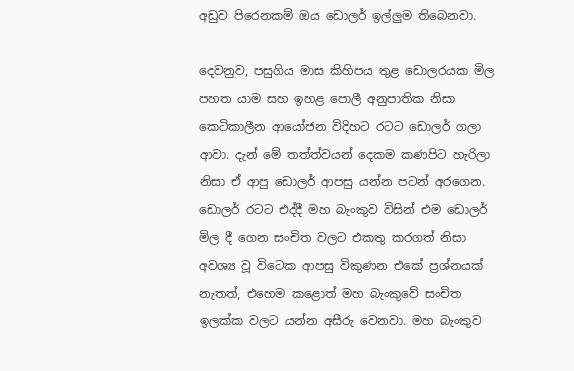අඩුව පිරෙනකම් ඔය ඩොලර් ඉල්ලුම තිබෙනවා.

දෙවනුව, පසුගිය මාස කිහිපය තුළ ඩොලරයක මිල පහත යාම සහ ඉහළ පොලී අනුපාතික නිසා කෙටිකාලීන ආයෝජන විදිහට රටට ඩොලර් ගලා ආවා. දැන් මේ තත්ත්වයන් දෙකම කණපිට හැරිලා නිසා ඒ ආපු ඩොලර් ආපසු යන්න පටන් අරගෙන. ඩොලර් රටට එද්දී මහ බැංකුව විසින් එම ඩොලර් මිල දී ගෙන සංචිත වලට එකතු කරගත් නිසා අවශ්‍ය වූ විටෙක ආපසු විකුණන එකේ ප්‍රශ්නයක් නැතත්, එහෙම කළොත් මහ බැංකුවේ සංචිත ඉලක්ක වලට යන්න අසීරු වෙනවා. මහ බැංකුව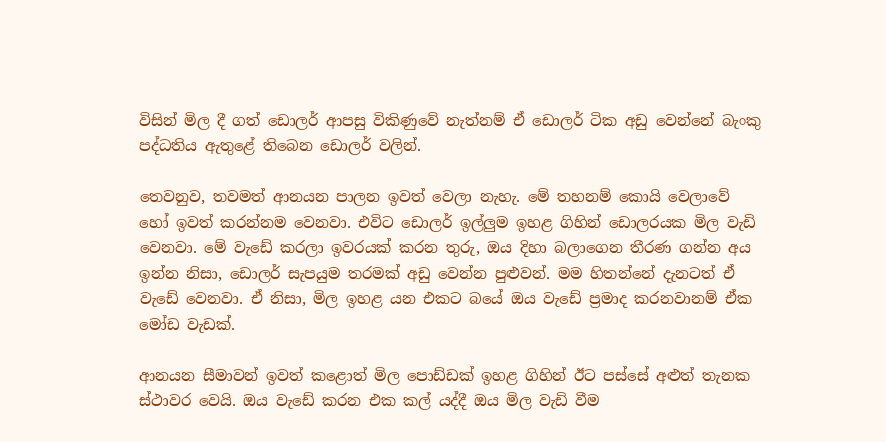විසින් මිල දී ගත් ඩොලර් ආපසු විකිණුවේ නැත්නම් ඒ ඩොලර් ටික අඩු වෙන්නේ බැංකු පද්ධතිය ඇතුළේ තිබෙන ඩොලර් වලින්.

තෙවනුව, තවමත් ආනයන පාලන ඉවත් වෙලා නැහැ. මේ තහනම් කොයි වෙලාවේ හෝ ඉවත් කරන්නම වෙනවා. එවිට ඩොලර් ඉල්ලුම ඉහළ ගිහින් ඩොලරයක මිල වැඩි වෙනවා. මේ වැඩේ කරලා ඉවරයක් කරන තුරු, ඔය දිහා බලාගෙන තීරණ ගන්න අය ඉන්න නිසා, ඩොලර් සැපයුම තරමක් අඩු වෙන්න පුළුවන්. මම හිතන්නේ දැනටත් ඒ වැඩේ වෙනවා. ඒ නිසා, මිල ඉහළ යන එකට බයේ ඔය වැඩේ ප්‍රමාද කරනවානම් ඒක මෝඩ වැඩක්.

ආනයන සීමාවන් ඉවත් කළොත් මිල පොඩ්ඩක් ඉහළ ගිහින් ඊට පස්සේ අළුත් තැනක ස්ථාවර වෙයි. ඔය වැඩේ කරන එක කල් යද්දී ඔය මිල වැඩි වීම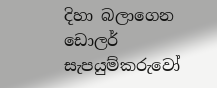දිහා බලාගෙන ඩොලර් සැපයුම්කරුවෝ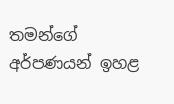තමන්ගේ අර්පණයන් ඉහළ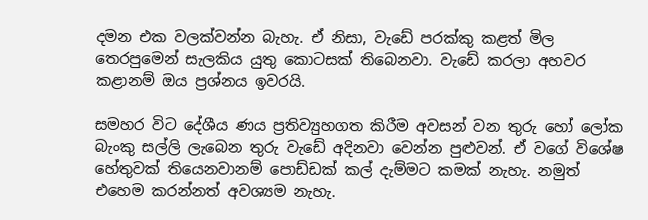දමන එක වලක්වන්න බැහැ. ඒ නිසා, වැඩේ පරක්කු කළත් මිල තෙරපුමෙන් සැලකිය යුතු කොටසක් තිබෙනවා. වැඩේ කරලා අහවර කළානම් ඔය ප්‍රශ්නය ඉවරයි.

සමහර විට දේශීය ණය ප්‍රතිව්‍යුහගත කිරීම අවසන් වන තුරු හෝ ලෝක බැංකු සල්ලි ලැබෙන තුරු වැඩේ අදිනවා වෙන්න පුළුවන්. ඒ වගේ විශේෂ හේතුවක් තියෙනවානම් පොඩ්ඩක් කල් දැම්මට කමක් නැහැ. නමුත් එහෙම කරන්නත් අවශ්‍යම නැහැ.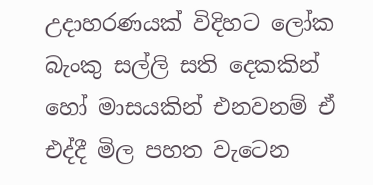උදාහරණයක් විදිහට ලෝක බැංකු සල්ලි සති දෙකකින් හෝ මාසයකින් එනවනම් ඒ එද්දී මිල පහත වැටෙන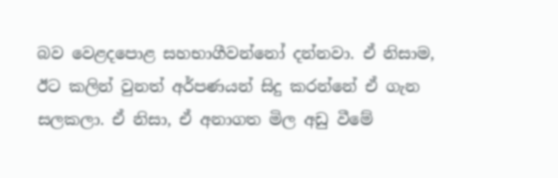බව වෙළදපොළ සහභාගීවන්නෝ දන්නවා. ඒ නිසාම, ඊට කලින් වුනත් අර්පණයන් සිදු කරන්නේ ඒ ගැන සලකලා. ඒ නිසා, ඒ අනාගත මිල අඩු වීමේ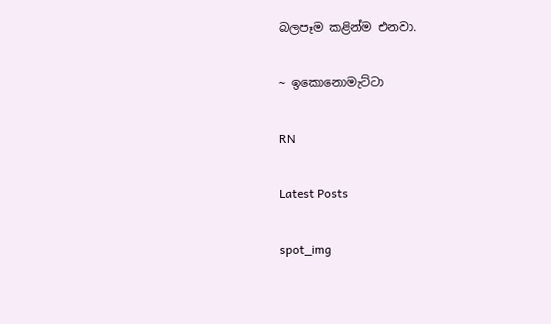බලපෑම කළින්ම එනවා.

~ ඉකොනොමැට්ටා

RN

Latest Posts

spot_img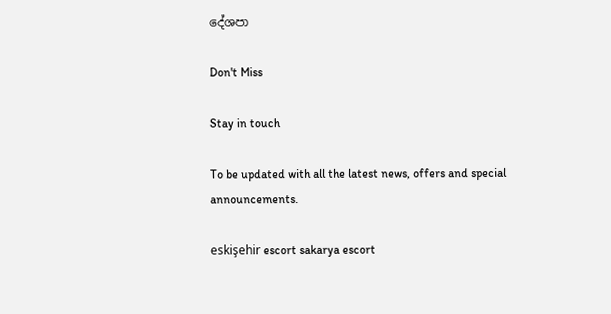දේශපා

Don't Miss

Stay in touch

To be updated with all the latest news, offers and special announcements.

eskişehir escort sakarya escort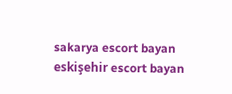sakarya escort bayan eskişehir escort bayan